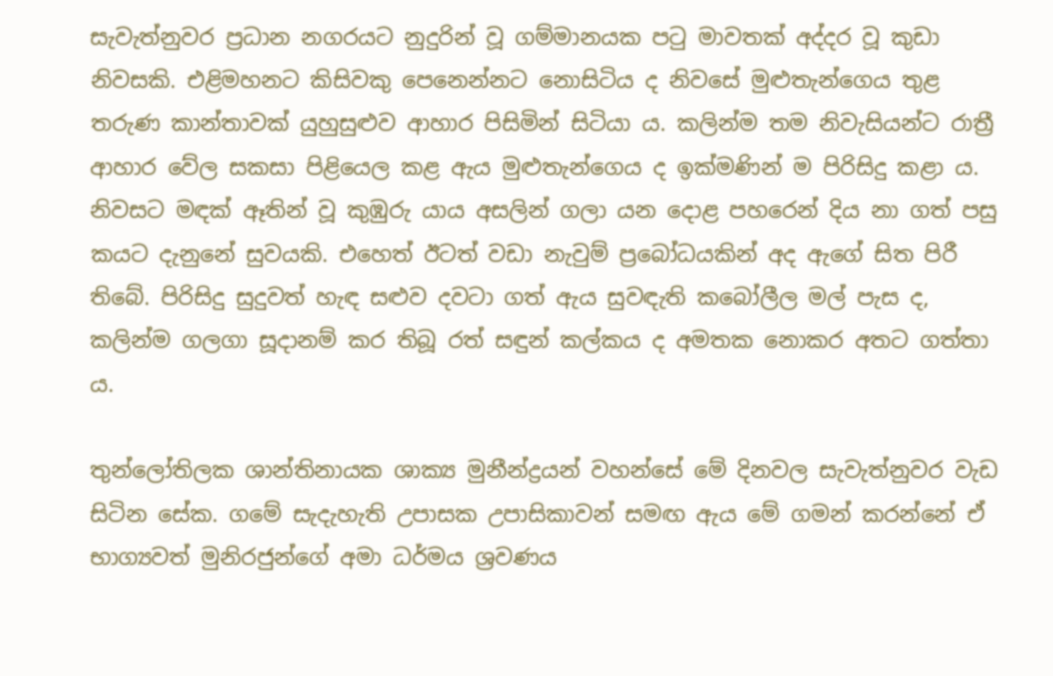සැවැත්නුවර ප්‍රධාන නගරයට නුදුරින් වූ ගම්මානයක පටු මාවතක් අද්දර වූ කුඩා නිවසකි. එළිමහනට කිසිවකු පෙනෙන්නට නොසිටිය ද නිවසේ මුළුතැන්ගෙය තුළ තරුණ කාන්තාවක් යුහුසුළුව ආහාර පිසිමින් සිටියා ය. කලින්ම තම නිවැසියන්ට රාත්‍රී ආහාර වේල සකසා පිළියෙල කළ ඇය මුළුතැන්ගෙය ද ඉක්මණින් ම පිරිසිදු කළා ය. නිවසට මඳක් ඈතින් වූ කුඹුරු යාය අසලින් ගලා යන දොළ පහරෙන් දිය නා ගත් පසු කයට දැනුනේ සුවයකි. එහෙත් ඊටත් වඩා නැවුම් ප්‍රබෝධයකින් අද ඇගේ සිත පිරී තිබේ. පිරිසිදු සුදුවත් හැඳ සළුව දවටා ගත් ඇය සුවඳැති කබෝලීල මල් පැස ද, කලින්ම ගලගා සූදානම් කර තිබූ රත් සඳුන් කල්කය ද අමතක නොකර අතට ගත්තා ය.

තුන්ලෝතිලක ශාන්තිනායක ශාක්‍ය මුනීන්ද්‍රයන් වහන්සේ මේ දිනවල සැවැත්නුවර වැඩ සිටින සේක. ගමේ සැදැහැති උපාසක උපාසිකාවන් සමඟ ඇය මේ ගමන් කරන්නේ ඒ භාග්‍යවත් මුනිරජුන්ගේ අමා ධර්මය ශ්‍රවණය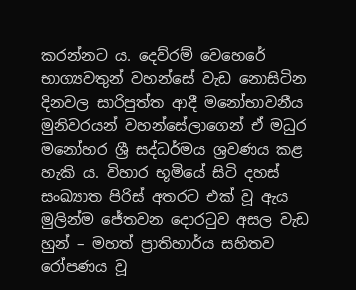කරන්නට ය. දෙව්රම් වෙහෙරේ භාග්‍යවතුන් වහන්සේ වැඩ නොසිටින දිනවල සාරිපුත්ත ආදී මනෝභාවනීය මුනිවරයන් වහන්සේලාගෙන් ඒ මධුර මනෝහර ශ්‍රී සද්ධර්මය ශ්‍රවණය කළ හැකි ය. විහාර භූමියේ සිටි දහස් සංඛ්‍යාත පිරිස් අතරට එක් වූ ඇය මුලින්ම ජේතවන දොරටුව අසල වැඩ හුන් – මහත් ප්‍රාතිහාර්ය සහිතව රෝපණය වූ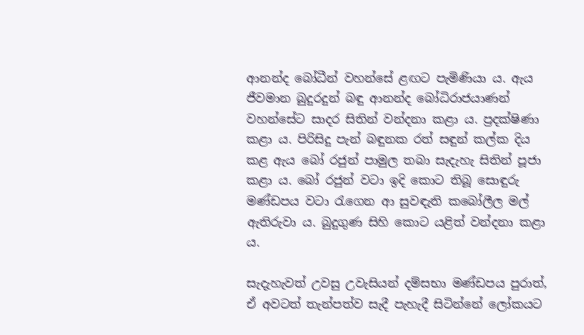ආනන්ද බෝධීන් වහන්සේ ළඟට පැමිණියා ය. ඇය ජීවමාන බුදුරදුන් බඳු ආනන්ද බෝධිරාජයාණන් වහන්සේට සාදර සිතින් වන්දනා කළා ය. ප්‍රදක්ෂිණා කළා ය. පිරිසිදු පැන් බඳුනක රත් සඳුන් කල්ක දිය කළ ඇය බෝ රජුන් පාමුල තබා සැදැහැ සිතින් පූජා කළා ය. බෝ රජුන් වටා ඉදි කොට තිබූ සොඳුරු මණ්ඩපය වටා රැගෙන ආ සුවඳැති කබෝලීල මල් ඇතිරුවා ය. බුදුගුණ සිහි කොට යළිත් වන්දනා කළා ය.

සැදැහැවත් උවසු උවැසියන් දම්සභා මණ්ඩපය පුරාත්, ඒ අවටත් තැන්පත්ව සැදී පැහැදී සිටින්නේ ලෝකයට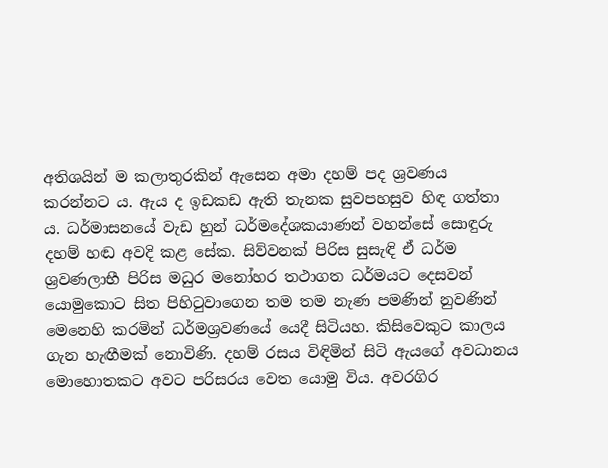අතිශයින් ම කලාතුරකින් ඇසෙන අමා දහම් පද ශ්‍රවණය කරන්නට ය. ඇය ද ඉඩකඩ ඇති තැනක සුවපහසුව හිඳ ගත්තා ය. ධර්මාසනයේ වැඩ හුන් ධර්මදේශකයාණන් වහන්සේ සොඳුරු දහම් හඬ අවදි කළ සේක. සිව්වනක් පිරිස සුසැඳි ඒ ධර්ම ශ්‍රවණලාභී පිරිස මධුර මනෝහර තථාගත ධර්මයට දෙසවන් යොමුකොට සිත පිහිටුවාගෙන තම තම නැණ පමණින් නුවණින් මෙනෙහි කරමින් ධර්මශ්‍රවණයේ යෙදී සිටියහ. කිසිවෙකුට කාලය ගැන හැඟීමක් නොවිණි. දහම් රසය විඳිමින් සිටි ඇයගේ අවධානය මොහොතකට අවට පරිසරය වෙත යොමු විය. අවරගිර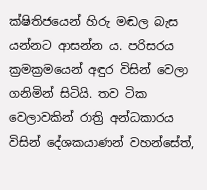ක්ෂිතිජයෙන් හිරු මඬල බැස යන්නට ආසන්න ය. පරිසරය ක්‍රමක්‍රමයෙන් අඳුර විසින් වෙලා ගනිමින් සිටියි. තව ටික වෙලාවකින් රාත්‍රි අන්ධකාරය විසින් දේශකයාණන් වහන්සේත්,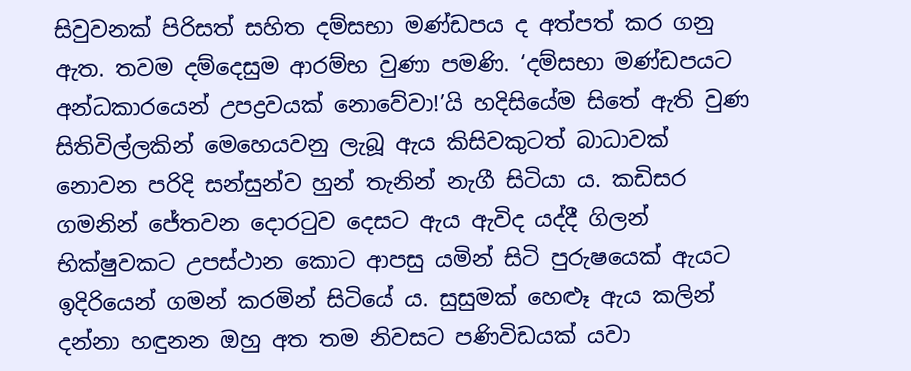සිවුවනක් පිරිසත් සහිත දම්සභා මණ්ඩපය ද අත්පත් කර ගනු ඇත. තවම දම්දෙසුම ආරම්භ වුණා පමණි. ‘දම්සභා මණ්ඩපයට අන්ධකාරයෙන් උපද්‍රවයක් නොවේවා!’යි හදිසියේම සිතේ ඇති වුණ සිතිවිල්ලකින් මෙහෙයවනු ලැබූ ඇය කිසිවකුටත් බාධාවක් නොවන පරිදි සන්සුන්ව හුන් තැනින් නැගී සිටියා ය. කඩිසර ගමනින් ජේතවන දොරටුව දෙසට ඇය ඇවිද යද්දී ගිලන් භික්ෂුවකට උපස්ථාන කොට ආපසු යමින් සිටි පුරුෂයෙක් ඇයට ඉදිරියෙන් ගමන් කරමින් සිටියේ ය. සුසුමක් හෙළුෑ ඇය කලින් දන්නා හඳුනන ඔහු අත තම නිවසට පණිවිඩයක් යවා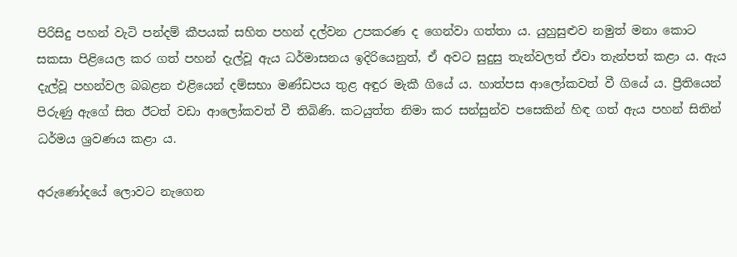පිරිසිදු පහන් වැටි පන්දම් කීපයක් සහිත පහන් දල්වන උපකරණ ද ගෙන්වා ගත්තා ය. යුහුසුළුව නමුත් මනා කොට සකසා පිළියෙල කර ගත් පහන් දැල්වූ ඇය ධර්මාසනය ඉදිරියෙනුත්, ඒ අවට සුදුසු තැන්වලත් ඒවා තැන්පත් කළා ය. ඇය දැල්වූ පහන්වල බබළන එළියෙන් දම්සභා මණ්ඩපය තුළ අඳුර මැකී ගියේ ය. හාත්පස ආලෝකවත් වී ගියේ ය. ප්‍රීතියෙන් පිරුණු ඇගේ සිත ඊටත් වඩා ආලෝකවත් වී තිබිණි. කටයුත්ත නිමා කර සන්සුන්ව පසෙකින් හිඳ ගත් ඇය පහන් සිතින් ධර්මය ශ්‍රවණය කළා ය.

අරුණෝදයේ ලොවට නැගෙන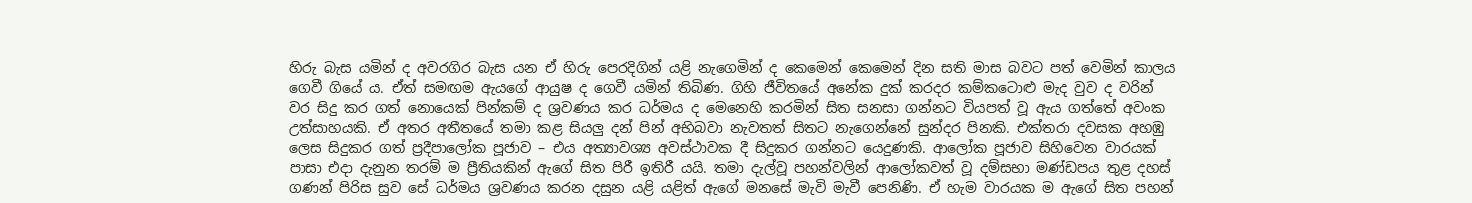හිරු බැස යමින් ද අවරගිර බැස යන ඒ හිරු පෙරදිගින් යළි නැගෙමින් ද කෙමෙන් කෙමෙන් දින සති මාස බවට පත් වෙමින් කාලය ගෙවී ගියේ ය. ඒත් සමඟම ඇයගේ ආයුෂ ද ගෙවී යමින් තිබිණ. ගිහි ජීවිතයේ අනේක දුක් කරදර කම්කටොළු මැද වුව ද වරින් වර සිදු කර ගත් නොයෙක් පින්කම් ද ශ්‍රවණය කර ධර්මය ද මෙනෙහි කරමින් සිත සනසා ගන්නට වියපත් වූ ඇය ගත්තේ අවංක උත්සාහයකි. ඒ අතර අතීතයේ තමා කළ සියලු දන් පින් අභිබවා නැවතත් සිතට නැගෙන්නේ සුන්දර පිනකි. එක්තරා දවසක අහඹු ලෙස සිදුකර ගත් ප්‍රදීපාලෝක පූජාව – එය අත්‍යාවශ්‍ය අවස්ථාවක දී සිදුකර ගන්නට යෙදුණකි. ආලෝක පූජාව සිහිවෙන වාරයක් පාසා එදා දැනුන තරම් ම ප්‍රීතියකින් ඇගේ සිත පිරී ඉතිරී යයි. තමා දැල්වූ පහන්වලින් ආලෝකවත් වූ දම්සභා මණ්ඩපය තුළ දහස් ගණන් පිරිස සුව සේ ධර්මය ශ්‍රවණය කරන දසුන යළි යළිත් ඇගේ මනසේ මැවි මැවී පෙනිණි. ඒ හැම වාරයක ම ඇගේ සිත පහන්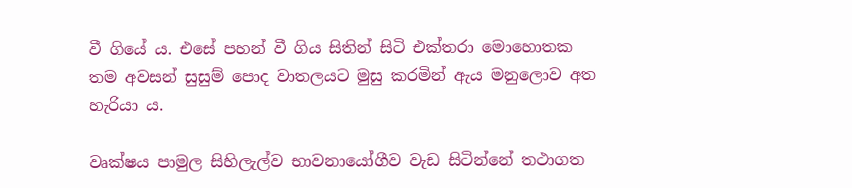වී ගියේ ය. එසේ පහන් වී ගිය සිතින් සිටි එක්තරා මොහොතක තම අවසන් සුසුම් පොද වාතලයට මුසු කරමින් ඇය මනුලොව අත හැරියා ය.

වෘක්ෂය පාමුල සිහිලැල්ව භාවනායෝගීව වැඩ සිටින්නේ තථාගත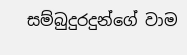සම්බුදුරදුන්ගේ වාම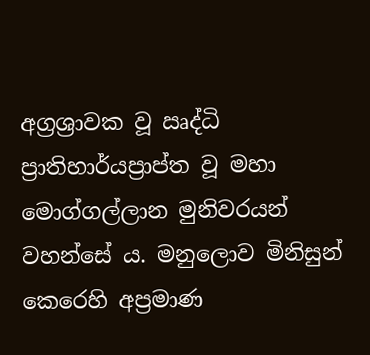අග්‍රශ්‍රාවක වූ ඍද්ධි ප්‍රාතිහාර්යප්‍රාප්ත වූ මහා මොග්ගල්ලාන මුනිවරයන් වහන්සේ ය. මනුලොව මිනිසුන් කෙරෙහි අප්‍රමාණ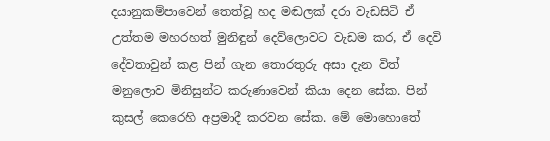දයානුකම්පාවෙන් තෙත්වූ හද මඬලක් දරා වැඩසිටි ඒ උත්තම මහරහත් මුනිඳුන් දෙව්ලොවට වැඩම කර, ඒ දෙවි දේවතාවුන් කළ පින් ගැන තොරතුරු අසා දැන විත් මනුලොව මිනිසුන්ට කරුණාවෙන් කියා දෙන සේක. පින් කුසල් කෙරෙහි අප්‍රමාදී කරවන සේක. මේ මොහොතේ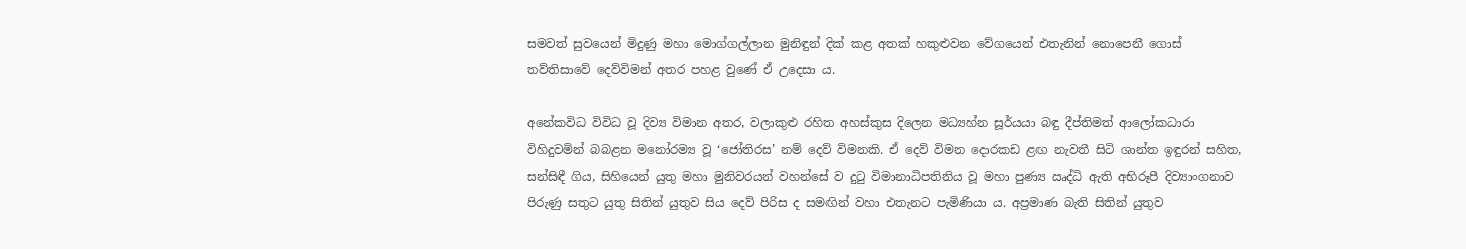සමවත් සුවයෙන් මිදුණු මහා මොග්ගල්ලාන මුනිඳුන් දික් කළ අතක් හකුළුවන වේගයෙන් එතැනින් නොපෙනී ගොස් තව්තිසාවේ දෙව්විමන් අතර පහළ වුණේ ඒ උදෙසා ය.

අනේකවිධ විවිධ වූ දිව්‍ය විමාන අතර, වලාකුළු රහිත අහස්කුස දිලෙන මධ්‍යහ්න සූර්යයා බඳු දීප්තිමත් ආලෝකධාරා විහිදුවමින් බබළන මනෝරම්‍ය වූ ‘ජෝතිරස’ නම් දෙව් විමනකි. ඒ දෙව් විමන දොරකඩ ළඟ නැවතී සිටි ශාන්ත ඉඳුරන් සහිත, සන්සිඳී ගිය, සිහියෙන් යුතු මහා මුනිවරයන් වහන්සේ ව දුටු විමානාධිපතිනිය වූ මහා පුණ්‍ය ඍද්ධි ඇති අභිරූපී දිව්‍යාංගනාව පිරුණු සතුට යුතු සිතින් යුතුව සිය දෙව් පිරිස ද සමඟින් වහා එතැනට පැමිණියා ය. අප්‍රමාණ බැති සිතින් යුතුව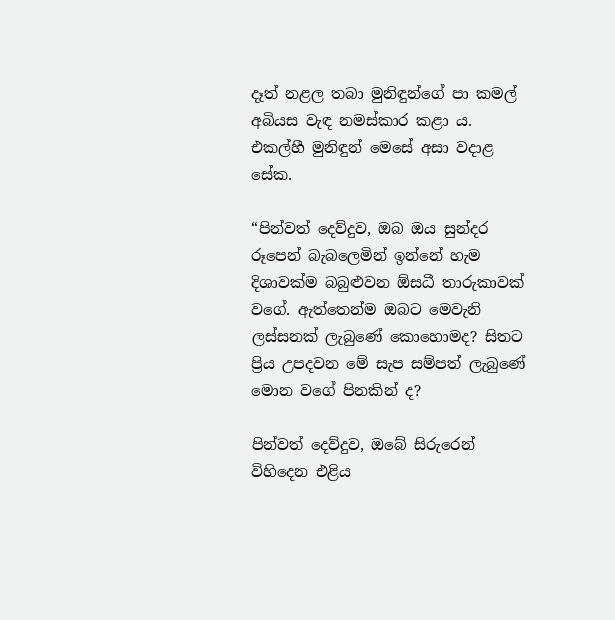දෑත් නළල තබා මුනිඳුන්ගේ පා කමල් අබියස වැඳ නමස්කාර කළා ය. එකල්හී මුනිඳුන් මෙසේ අසා වදාළ සේක.

“පින්වත් දෙව්දුව, ඔබ ඔය සුන්දර රූපෙන් බැබලෙමින් ඉන්නේ හැම දිශාවක්ම බබුළුවන ඕසධී තාරුකාවක් වගේ. ඇත්තෙන්ම ඔබට මෙවැනි ලස්සනක් ලැබුණේ කොහොමද? සිතට ප්‍රිය උපදවන මේ සැප සම්පත් ලැබුණේ මොන වගේ පිනකින් ද?

පින්වත් දෙව්දුව, ඔබේ සිරුරෙන් විහිදෙන එළිය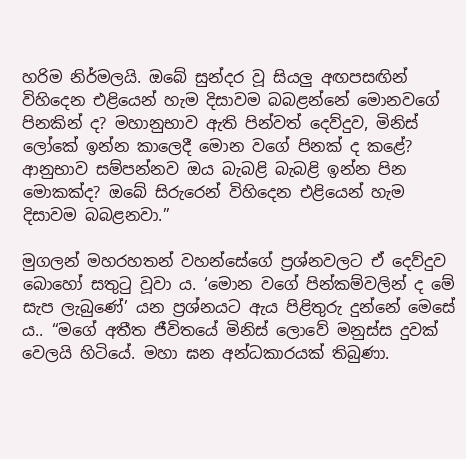හරිම නිර්මලයි. ඔබේ සුන්දර වූ සියලු අඟපසඟින් විහිදෙන එළියෙන් හැම දිසාවම බබළන්නේ මොනවගේ පිනකින් ද? මහානුභාව ඇති පින්වත් දෙව්දුව, මිනිස් ලෝකේ ඉන්න කාලෙදී මොන වගේ පිනක් ද කළේ? ආනුභාව සම්පන්නව ඔය බැබළි බැබළි ඉන්න පින මොකක්ද? ඔබේ සිරුරෙන් විහිදෙන එළියෙන් හැම දිසාවම බබළනවා.”

මුගලන් මහරහතන් වහන්සේගේ ප්‍රශ්නවලට ඒ දෙව්දුව බොහෝ සතුටු වූවා ය. ‘මොන වගේ පින්කම්වලින් ද මේ සැප ලැබුණේ’ යන ප්‍රශ්නයට ඇය පිළිතුරු දුන්නේ මෙසේ ය.. “මගේ අතීත ජීවිතයේ මිනිස් ලොවේ මනුස්ස දුවක් වෙලයි හිටියේ. මහා ඝන අන්ධකාරයක් තිබුණා.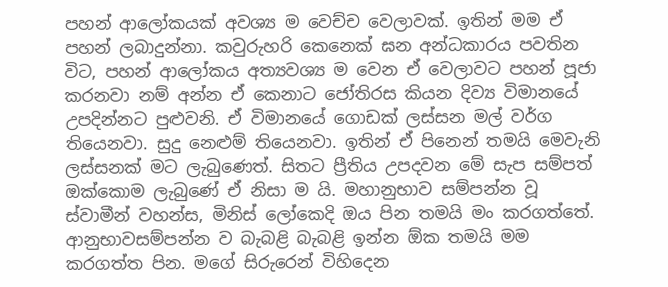පහන් ආලෝකයක් අවශ්‍ය ම වෙච්ච වෙලාවක්. ඉතින් මම ඒ පහන් ලබාදුන්නා. කවුරුහරි කෙනෙක් ඝන අන්ධකාරය පවතින විට, පහන් ආලෝකය අත්‍යවශ්‍ය ම වෙන ඒ වෙලාවට පහන් පූජා කරනවා නම් අන්න ඒ කෙනාට ජෝතිරස කියන දිව්‍ය විමානයේ උපදින්නට පුළුවනි. ඒ විමානයේ ගොඩක් ලස්සන මල් වර්ග තියෙනවා. සුදු නෙළුම් තියෙනවා. ඉතින් ඒ පිනෙන් තමයි මෙවැනි ලස්සනක් මට ලැබුණෙත්. සිතට ප්‍රීතිය උපදවන මේ සැප සම්පත් ඔක්කොම ලැබුණේ ඒ නිසා ම යි. මහානුභාව සම්පන්න වූ ස්වාමීන් වහන්ස, මිනිස් ලෝකෙදි ඔය පින තමයි මං කරගත්තේ. ආනුභාවසම්පන්න ව බැබළි බැබළි ඉන්න ඕක තමයි මම කරගත්ත පින. මගේ සිරුරෙන් විහිදෙන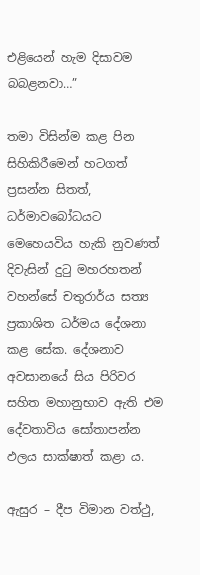එළියෙන් හැම දිසාවම බබළනවා…”

තමා විසින්ම කළ පින සිහිකිරීමෙන් හටගත් ප්‍රසන්න සිතත්, ධර්මාවබෝධයට මෙහෙයවිය හැකි නුවණත් දිවැසින් දුටු මහරහතන් වහන්සේ චතුරාර්ය සත්‍ය ප්‍රකාශිත ධර්මය දේශනා කළ සේක. දේශනාව අවසානයේ සිය පිරිවර සහිත මහානුභාව ඇති එම දේවතාවිය සෝතාපන්න ඵලය සාක්ෂාත් කළා ය.

ඇසුර – දීප විමාන වත්ථු,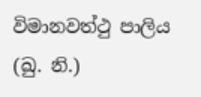විමානවත්ථු පාලිය (ඛු. නි.)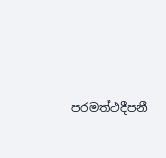පරමත්ථදීපනී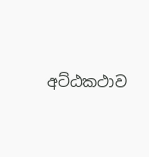අට්ඨකථාව